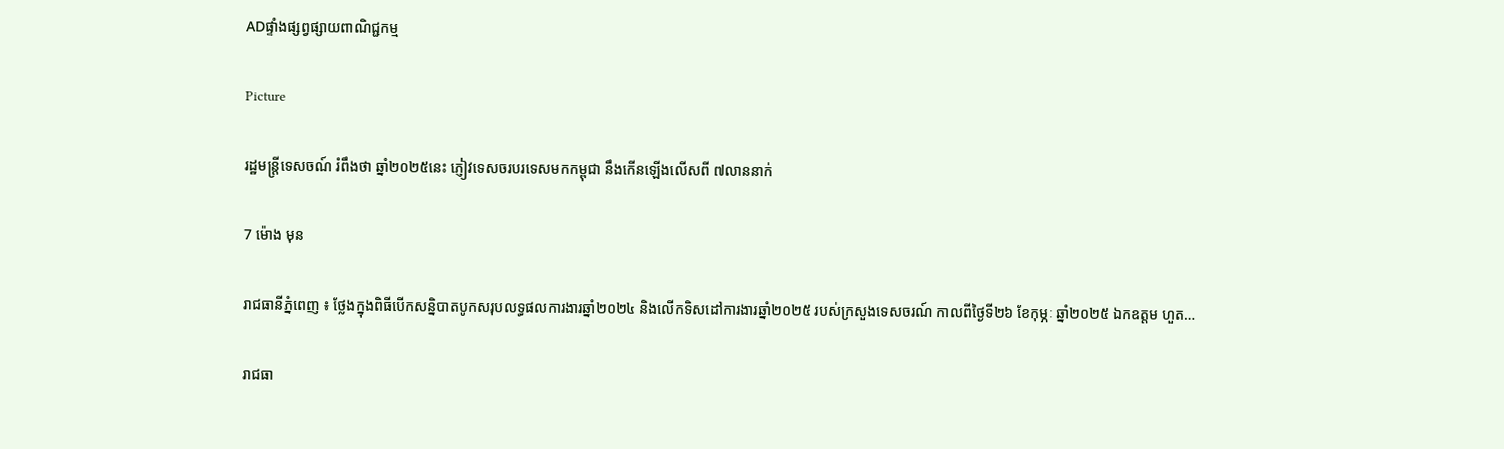ADផ្ទាំងផ្សព្វផ្សាយពាណិជ្ជកម្ម

Picture

រដ្ឋមន្ត្រីទេសចណ៍ រំពឹងថា ឆ្នាំ២០២៥នេះ ភ្ញៀវទេសចរបរទេសមកកម្ពុជា នឹងកើនឡើងលើសពី ៧លាននាក់

7 ម៉ោង មុន

រាជធានីភ្នំពេញ ៖ ថ្លែងក្នុងពិធីបើកសន្និបាតបូកសរុបលទ្ធផលការងារឆ្នាំ២០២៤ និងលើកទិសដៅការងារឆ្នាំ២០២៥ របស់ក្រសួងទេសចរណ៍ កាលពីថ្ងៃទី២៦ ខែកុម្ភៈ ឆ្នាំ២០២៥ ឯកឧត្តម ហួត…

រាជធា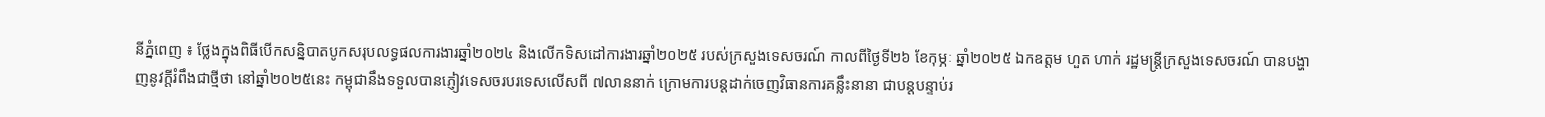នីភ្នំពេញ ៖ ថ្លែងក្នុងពិធីបើកសន្និបាតបូកសរុបលទ្ធផលការងារឆ្នាំ២០២៤ និងលើកទិសដៅការងារឆ្នាំ២០២៥ របស់ក្រសួងទេសចរណ៍ កាលពីថ្ងៃទី២៦ ខែកុម្ភៈ ឆ្នាំ២០២៥ ឯកឧត្តម ហួត ហាក់ រដ្ឋមន្ត្រីក្រសួងទេសចរណ៍ បានបង្ហាញនូវក្តីរំពឹងជាថ្មីថា នៅឆ្នាំ២០២៥នេះ កម្ពុជានឹងទទួលបានភ្ញៀវទេសចរបរទេសលើសពី ៧លាននាក់ ក្រោមការបន្តដាក់ចេញវិធានការគន្លឹះនានា ជាបន្តបន្ទាប់រ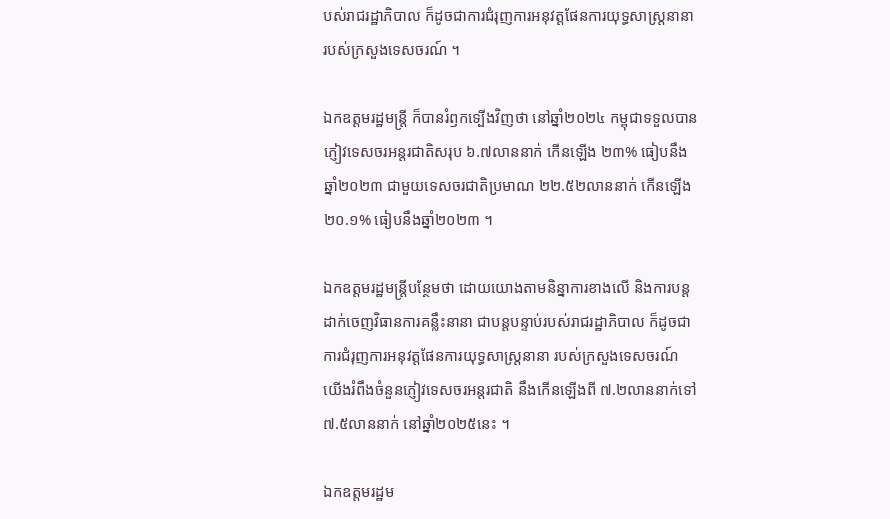បស់រាជរដ្ឋាភិបាល ក៏ដូចជាការជំរុញការអនុវត្តផែនការយុទ្ធសាស្ត្រនានា របស់ក្រសួងទេសចរណ៍ ។

ឯកឧត្តមរដ្ឋមន្ត្រី ក៏បានរំឭកទ្បើងវិញថា នៅឆ្នាំ២០២៤ កម្ពុជាទទួលបានភ្ញៀវទេសចរអន្តរជាតិសរុប ៦.៧លាននាក់ កើនឡើង ២៣% ធៀបនឹងឆ្នាំ២០២៣ ជាមួយទេសចរជាតិប្រមាណ ២២.៥២លាននាក់ កើនឡើង ២០.១% ធៀបនឹងឆ្នាំ២០២៣ ។

ឯកឧត្តមរដ្ឋមន្ត្រីបន្ថែមថា ដោយយោងតាមនិន្នាការខាងលើ និងការបន្តដាក់ចេញវិធានការគន្លឹះនានា ជាបន្តបន្ទាប់របស់រាជរដ្ឋាភិបាល ក៏ដូចជាការជំរុញការអនុវត្តផែនការយុទ្ធសាស្ត្រនានា របស់ក្រសួងទេសចរណ៍ យើងរំពឹងចំនួនភ្ញៀវទេសចរអន្តរជាតិ នឹងកើនឡើងពី ៧.២លាននាក់ទៅ៧.៥លាននាក់ នៅឆ្នាំ២០២៥នេះ ។

ឯកឧត្តមរដ្ឋម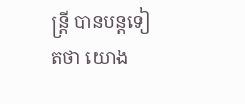ន្ត្រី បានបន្តទៀតថា យោង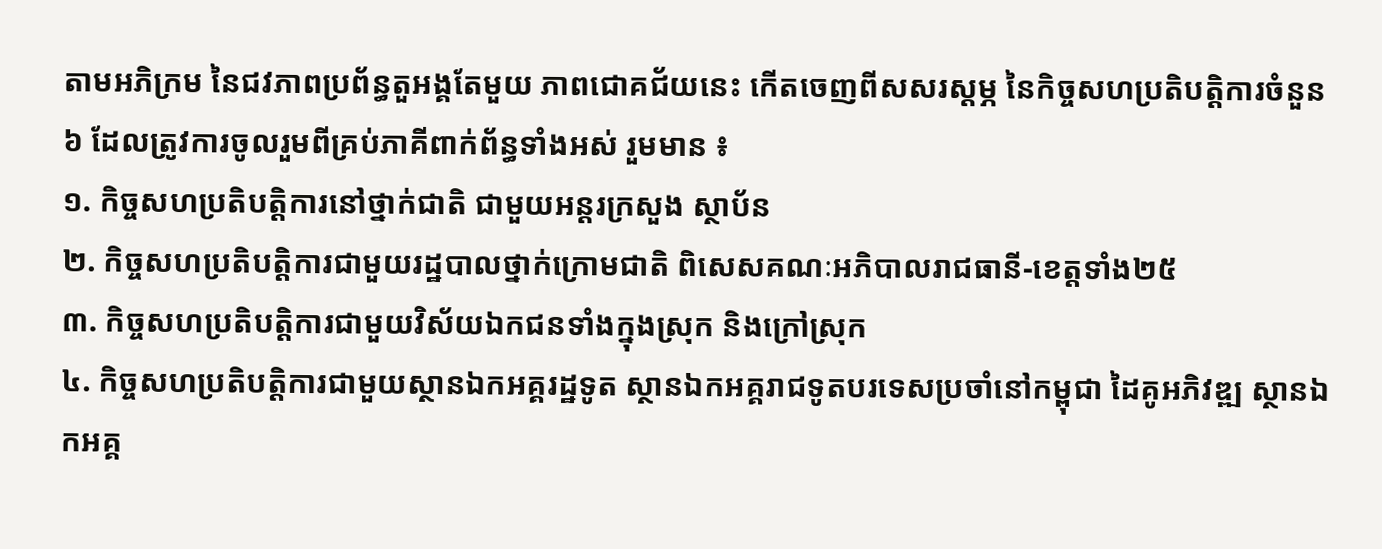តាមអភិក្រម នៃជវភាពប្រព័ន្ធតួអង្គតែមួយ ភាពជោគជ័យនេះ កើតចេញពីសសរស្តម្ភ នៃកិច្ចសហប្រតិបត្តិការចំនួន៦ ដែលត្រូវការចូលរួមពីគ្រប់ភាគីពាក់ព័ន្ធទាំងអស់ រួមមាន ៖
១. កិច្ចសហប្រតិបត្តិការនៅថ្នាក់ជាតិ ជាមួយអន្តរក្រសួង ស្ថាប័ន
២. កិច្ចសហប្រតិបត្តិការជាមួយរដ្ឋបាលថ្នាក់ក្រោមជាតិ ពិសេសគណៈអភិបាលរាជធានី-ខេត្តទាំង២៥
៣. កិច្ចសហប្រតិបត្តិការជាមួយវិស័យឯកជនទាំងក្នុងស្រុក និងក្រៅស្រុក
៤. កិច្ចសហប្រតិបត្តិការជាមួយស្ថានឯកអគ្គរដ្ឋទូត ស្ថានឯកអគ្គរាជទូតបរទេសប្រចាំនៅកម្ពុជា ដៃគូអភិវឌ្ឍ ស្ថានឯកអគ្គ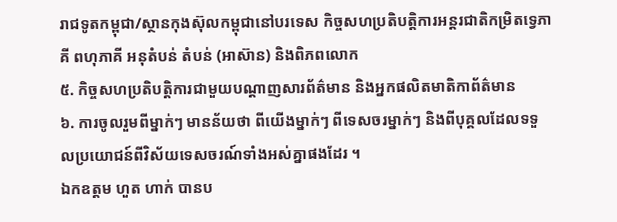រាជទូតកម្ពុជា/ស្ថានកុងស៊ុលកម្ពុជានៅបរទេស កិច្ចសហប្រតិបត្តិការអន្តរជាតិកម្រិតទ្វេភាគី ពហុភាគី អនុតំបន់ តំបន់ (អាស៊ាន) និងពិភពលោក
៥. កិច្ចសហប្រតិបត្តិការជាមួយបណ្តាញសារព័ត៌មាន និងអ្នកផលិតមាតិកាព័ត៌មាន
៦. ការចូលរួមពីម្នាក់ៗ មានន័យថា ពីយើងម្នាក់ៗ ពីទេសចរម្នាក់ៗ និងពីបុគ្គលដែលទទួលប្រយោជន៍ពីវិស័យទេសចរណ៍ទាំងអស់គ្នាផងដែរ ។
ឯកឧត្តម ហួត ហាក់ បានប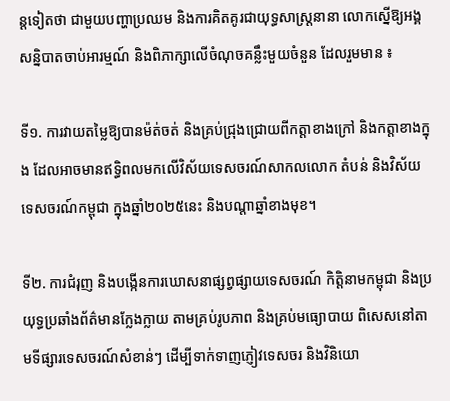ន្តទៀតថា ជាមួយបញ្ហាប្រឈម និងការគិតគូរជាយុទ្ធសាស្ត្រនានា លោកស្នើឱ្យអង្គសន្និបាតចាប់អារម្មណ៍ និងពិភាក្សាលើចំណុចគន្លឹះមួយចំនួន ដែលរួមមាន ៖

ទី១. ការវាយតម្លៃឱ្យបានម៉ត់ចត់ និងគ្រប់ជ្រុងជ្រោយពីកត្តាខាងក្រៅ និងកត្តាខាងក្នុង ដែលអាចមានឥទ្ធិពលមកលើវិស័យទេសចរណ៍សាកលលោក តំបន់ និងវិស័យទេសចរណ៍កម្ពុជា ក្នុងឆ្នាំ២០២៥នេះ និងបណ្តាឆ្នាំខាងមុខ។

ទី២. ការជំរុញ និងបង្កើនការឃោសនាផ្សព្វផ្សាយទេសចរណ៍ កិត្តិនាមកម្ពុជា និងប្រយុទ្ធប្រឆាំងព័ត៌មានក្លែងក្លាយ តាមគ្រប់រូបភាព និងគ្រប់មធ្យោបាយ ពិសេសនៅតាមទីផ្សារទេសចរណ៍សំខាន់ៗ ដើម្បីទាក់ទាញភ្ញៀវទេសចរ និងវិនិយោ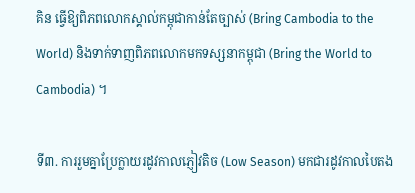គិន ធ្វើឱ្យពិភពលោកស្គាល់កម្ពុជាកាន់តែច្បាស់ (Bring Cambodia to the World) និងទាក់ទាញពិភពលោកមកទស្សនាកម្ពុជា (Bring the World to Cambodia) ។

ទី៣. ការរួមគ្នាប្រែក្លាយរដូវកាលភ្ញៀវតិច (Low Season) មកជារដូវកាលបៃតង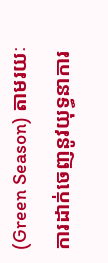(Green Season) តាមរយៈការដាក់ចេញនូវយុទ្ធនាការ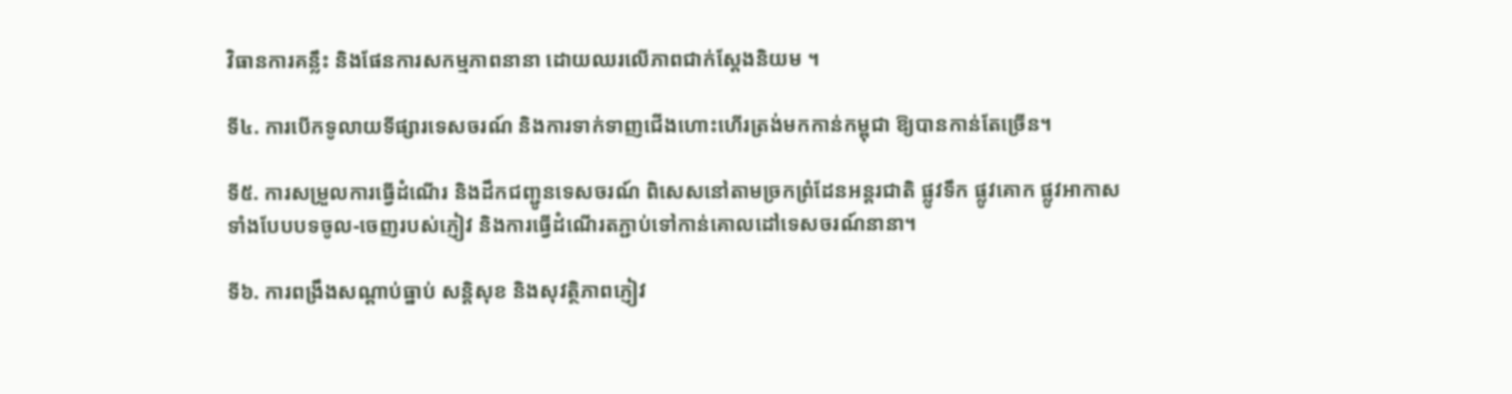វិធានការគន្លឹះ និងផែនការសកម្មភាពនានា ដោយឈរលើភាពជាក់ស្តែងនិយម ។

ទី៤. ការបើកទូលាយទីផ្សារទេសចរណ៍ និងការទាក់ទាញជើងហោះហើរត្រង់មកកាន់កម្ពុជា ឱ្យបានកាន់តែច្រើន។

ទី៥. ការសម្រួលការធ្វើដំណើរ និងដឹកជញ្ជូនទេសចរណ៍ ពិសេសនៅតាមច្រកព្រំដែនអន្តរជាតិ ផ្លូវទឹក ផ្លូវគោក ផ្លូវអាកាស ទាំងបែបបទចូល-ចេញរបស់ភ្ញៀវ និងការធ្វើដំណើរតភ្ជាប់ទៅកាន់គោលដៅទេសចរណ៍នានា។

ទី៦. ការពង្រឹងសណ្តាប់ធ្នាប់ សន្តិសុខ និងសុវត្ថិភាពភ្ញៀវ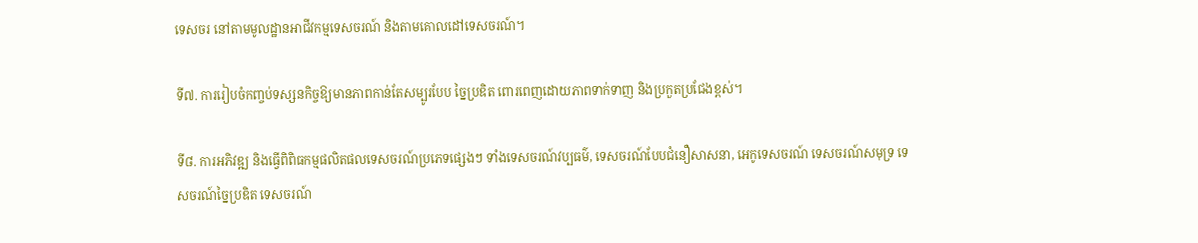ទេសចរ នៅតាមមូលដ្ឋានអាជីវកម្មទេសចរណ៍ និងតាមគោលដៅទេសចរណ៍។

ទី៧. ការរៀបចំកញ្ចប់ទស្សនកិច្ចឱ្យមានភាពកាន់តែសម្បូរបែប ច្នៃប្រឌិត ពោរពេញដោយភាពទាក់ទាញ និងប្រកួតប្រជែងខ្ពស់។

ទី៨. ការអភិវឌ្ឍ និងធ្វើពិពិធកម្មផលិតផលទេសចរណ៍ប្រភេទផ្សេងៗ ទាំងទេសចរណ៍វប្បធម៌, ទេសចរណ៍បែបជំនឿសាសនា, អេកូទេសចរណ៍ ទេសចរណ៍សមុទ្រ ទេសចរណ៍ច្នៃប្រឌិត ទេសចរណ៍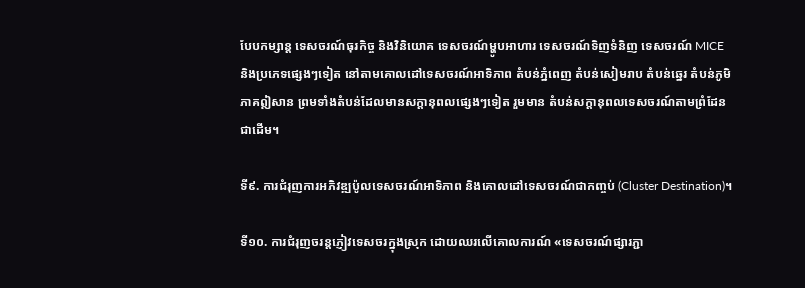បែបកម្សាន្ត ទេសចរណ៍ធុរកិច្ច និងវិនិយោគ ទេសចរណ៍ម្ហូបអាហារ ទេសចរណ៍ទិញទំនិញ ទេសចរណ៍ MICE និងប្រភេទផ្សេងៗទៀត នៅតាមគោលដៅទេសចរណ៍អាទិភាព តំបន់ភ្នំពេញ តំបន់សៀមរាប តំបន់ឆ្នេរ តំបន់ភូមិភាគឦសាន ព្រមទាំងតំបន់ដែលមានសក្តានុពលផ្សេងៗទៀត រួមមាន តំបន់សក្តានុពលទេសចរណ៍តាមព្រំដែនជាដើម។

ទី៩. ការជំរុញការអភិវឌ្ឍប៉ូលទេសចរណ៍អាទិភាព និងគោលដៅទេសចរណ៍ជាកញ្ចប់ (Cluster Destination)។

ទី១០. ការជំរុញចរន្តភ្ញៀវទេសចរក្នុងស្រុក ដោយឈរលើគោលការណ៍ «ទេសចរណ៍ផ្សារភ្ជា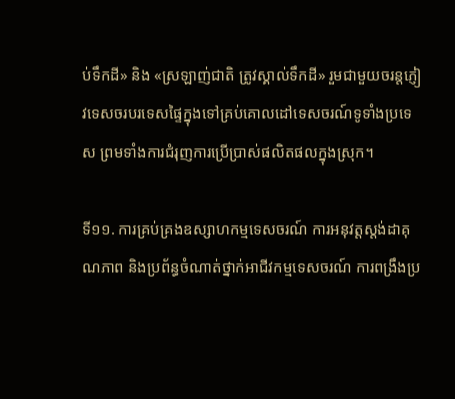ប់ទឹកដី» និង «ស្រឡាញ់ជាតិ ត្រូវស្គាល់ទឹកដី» រួមជាមួយចរន្តភ្ញៀវទេសចរបរទេសផ្ទៃក្នុងទៅគ្រប់គោលដៅទេសចរណ៍ទូទាំងប្រទេស ព្រមទាំងការជំរុញការប្រើប្រាស់ផលិតផលក្នុងស្រុក។

ទី១១. ការគ្រប់គ្រងឧស្សាហកម្មទេសចរណ៍ ការអនុវត្តស្តង់ដាគុណភាព និងប្រព័ន្ធចំណាត់ថ្នាក់អាជីវកម្មទេសចរណ៍ ការពង្រឹងប្រ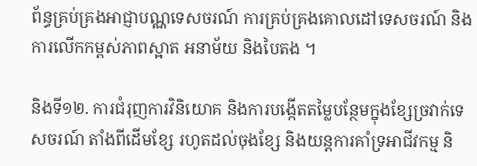ព័ន្ធគ្រប់គ្រងអាជ្ញាបណ្ណទេសចរណ៍ ការគ្រប់គ្រងគោលដៅទេសចរណ៍ និងការលើកកម្ពស់ភាពស្អាត អនាម័យ និងបៃតង ។

និងទី១២. ការជំរុញការវិនិយោគ និងការបង្កើតតម្លៃបន្ថែមក្នុងខ្សែច្រវាក់ទេសចរណ៍ តាំងពីដើមខ្សែ រហូតដល់ចុងខ្សែ និងយន្តការគាំទ្រអាជីវកម្ម និ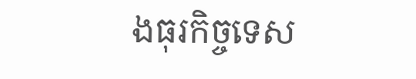ងធុរកិច្ចទេស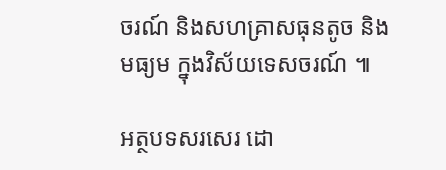ចរណ៍ និងសហគ្រាសធុនតូច និងមធ្យម ក្នុងវិស័យទេសចរណ៍ ៕

អត្ថបទសរសេរ ដោ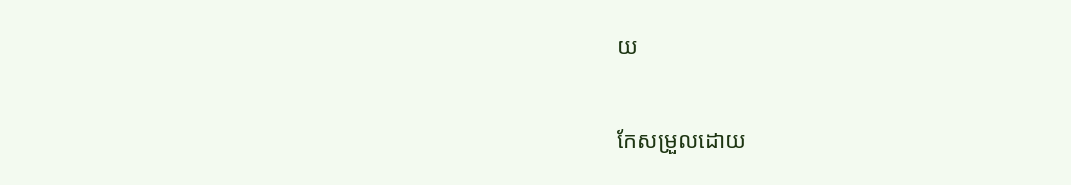យ

កែសម្រួលដោយ